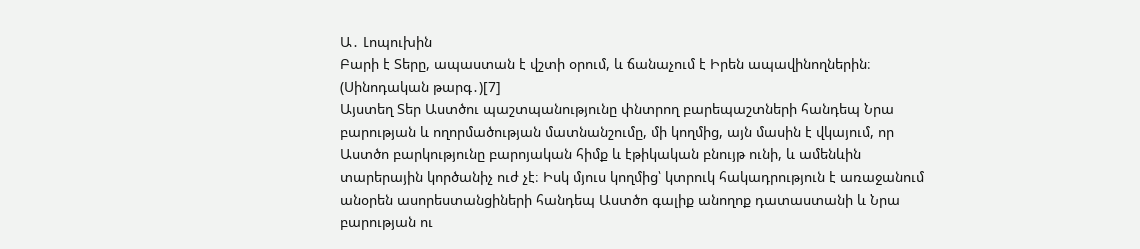Ա․ Լոպուխին
Բարի է Տերը, ապաստան է վշտի օրում, և ճանաչում է Իրեն ապավինողներին։ (Սինոդական թարգ․)[7]
Այստեղ Տեր Աստծու պաշտպանությունը փնտրող բարեպաշտների հանդեպ Նրա բարության և ողորմածության մատնանշումը, մի կողմից, այն մասին է վկայում, որ Աստծո բարկությունը բարոյական հիմք և էթիկական բնույթ ունի, և ամենևին տարերային կործանիչ ուժ չէ։ Իսկ մյուս կողմից՝ կտրուկ հակադրություն է առաջանում անօրեն ասորեստանցիների հանդեպ Աստծո գալիք անողոք դատաստանի և Նրա բարության ու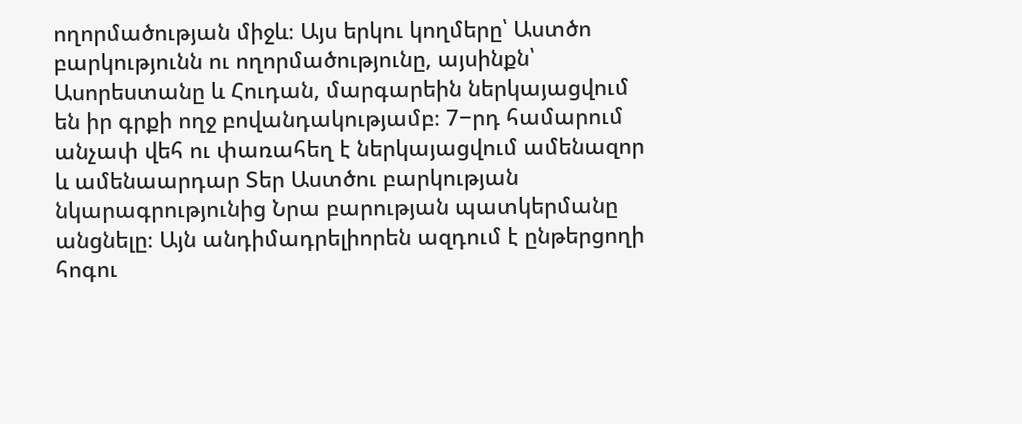ողորմածության միջև։ Այս երկու կողմերը՝ Աստծո բարկությունն ու ողորմածությունը, այսինքն՝ Ասորեստանը և Հուդան, մարգարեին ներկայացվում են իր գրքի ողջ բովանդակությամբ։ 7−րդ համարում անչափ վեհ ու փառահեղ է ներկայացվում ամենազոր և ամենաարդար Տեր Աստծու բարկության նկարագրությունից Նրա բարության պատկերմանը անցնելը։ Այն անդիմադրելիորեն ազդում է ընթերցողի հոգու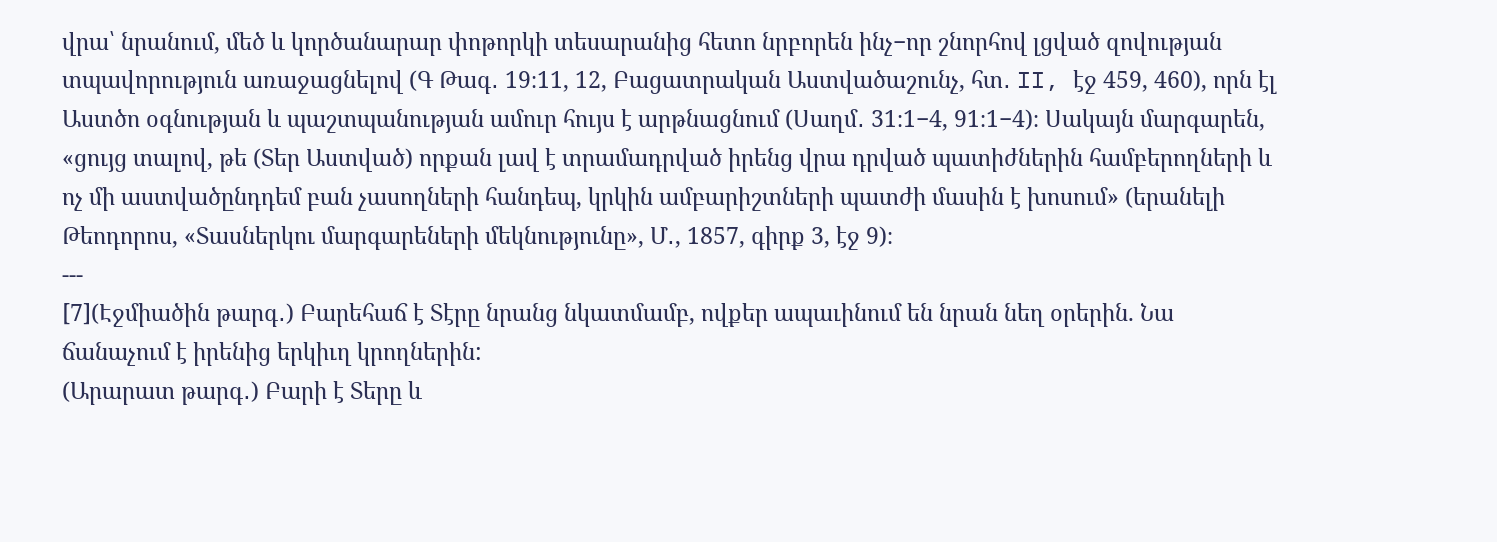վրա՝ նրանում, մեծ և կործանարար փոթորկի տեսարանից հետո նրբորեն ինչ−որ շնորհով լցված զովության տպավորություն առաջացնելով (Գ Թագ․ 19։11, 12, Բացատրական Աստվածաշունչ, հտ․ II, էջ 459, 460), որն էլ Աստծո օգնության և պաշտպանության ամուր հույս է արթնացնում (Սաղմ․ 31։1−4, 91։1−4)։ Սակայն մարգարեն, «ցույց տալով, թե (Տեր Աստված) որքան լավ է տրամադրված իրենց վրա դրված պատիժներին համբերողների և ոչ մի աստվածընդդեմ բան չասողների հանդեպ, կրկին ամբարիշտների պատժի մասին է խոսում» (երանելի Թեոդորոս, «Տասներկու մարգարեների մեկնությունը», Մ․, 1857, գիրք 3, էջ 9)։
---
[7](Էջմիածին թարգ․) Բարեհաճ է Տէրը նրանց նկատմամբ, ովքեր ապաւինում են նրան նեղ օրերին. Նա ճանաչում է իրենից երկիւղ կրողներին:
(Արարատ թարգ․) Բարի է Տերը և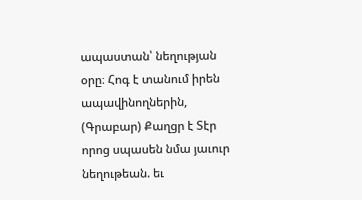ապաստան՝ նեղության օրը։ Հոգ է տանում իրեն ապավինողներին,
(Գրաբար) Քաղցր է Տէր որոց սպասեն նմա յաւուր նեղութեան. եւ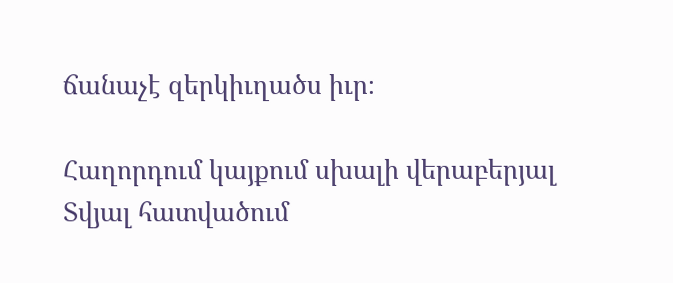ճանաչէ զերկիւղածս իւր։

Հաղորդում կայքում սխալի վերաբերյալ
Տվյալ հատվածում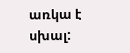առկա է սխալ: